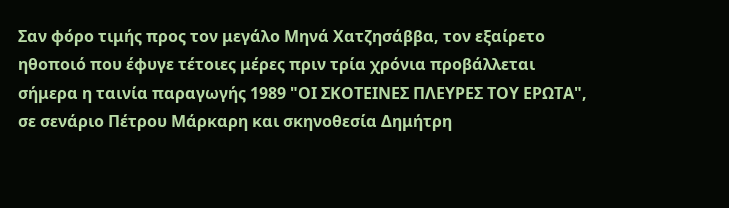Σαν φόρο τιμής προς τον μεγάλο Μηνά Χατζησάββα, τον εξαίρετο ηθοποιό που έφυγε τέτοιες μέρες πριν τρία χρόνια προβάλλεται σήμερα η ταινία παραγωγής 1989 "ΟΙ ΣΚΟΤΕΙΝΕΣ ΠΛΕΥΡΕΣ ΤΟΥ ΕΡΩΤΑ", σε σενάριο Πέτρου Μάρκαρη και σκηνοθεσία Δημήτρη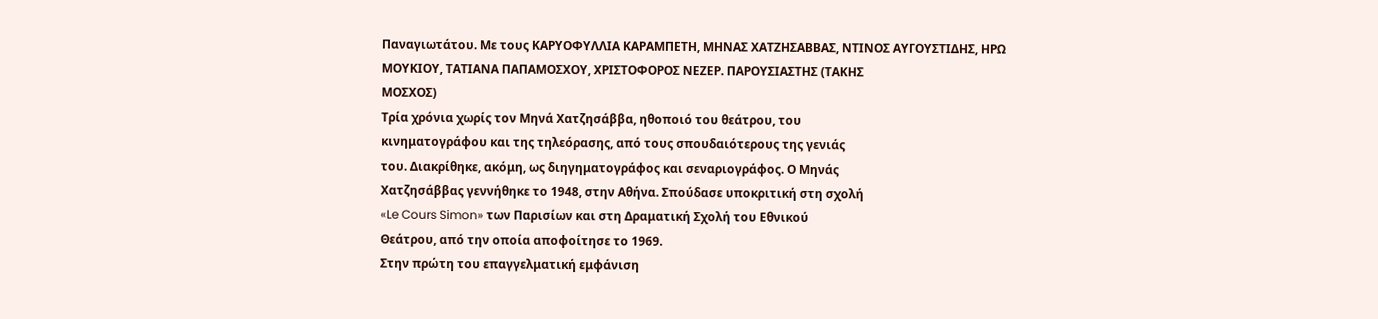Παναγιωτάτου. Με τους ΚΑΡΥΟΦΥΛΛΙΑ ΚΑΡΑΜΠΕΤΗ, ΜΗΝΑΣ ΧΑΤΖΗΣΑΒΒΑΣ, ΝΤΙΝΟΣ ΑΥΓΟΥΣΤΙΔΗΣ, ΗΡΩ
ΜΟΥΚΙΟΥ, ΤΑΤΙΑΝΑ ΠΑΠΑΜΟΣΧΟΥ, ΧΡΙΣΤΟΦΟΡΟΣ ΝΕΖΕΡ. ΠΑΡΟΥΣΙΑΣΤΗΣ (ΤΑΚΗΣ
ΜΟΣΧΟΣ)
Τρία χρόνια χωρίς τον Μηνά Χατζησάββα, ηθοποιό του θεάτρου, του
κινηματογράφου και της τηλεόρασης, από τους σπουδαιότερους της γενιάς
του. Διακρίθηκε, ακόμη, ως διηγηματογράφος και σεναριογράφος. Ο Μηνάς
Χατζησάββας γεννήθηκε το 1948, στην Αθήνα. Σπούδασε υποκριτική στη σχολή
«Le Cours Simon» των Παρισίων και στη Δραματική Σχολή του Εθνικού
Θεάτρου, από την οποία αποφοίτησε το 1969.
Στην πρώτη του επαγγελματική εμφάνιση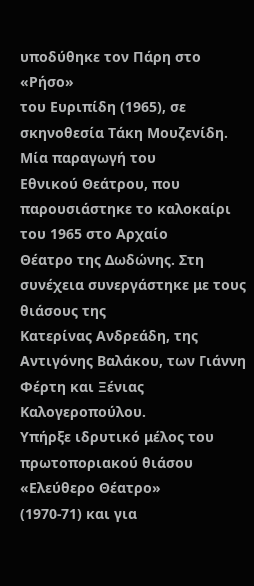υποδύθηκε τον Πάρη στο «Ρήσο»
του Ευριπίδη (1965), σε σκηνοθεσία Τάκη Μουζενίδη. Μία παραγωγή του
Εθνικού Θεάτρου, που παρουσιάστηκε το καλοκαίρι του 1965 στο Αρχαίο
Θέατρο της Δωδώνης. Στη συνέχεια συνεργάστηκε με τους θιάσους της
Κατερίνας Ανδρεάδη, της Αντιγόνης Βαλάκου, των Γιάννη Φέρτη και Ξένιας
Καλογεροπούλου.
Υπήρξε ιδρυτικό μέλος του πρωτοποριακού θιάσου «Ελεύθερο Θέατρο»
(1970-71) και για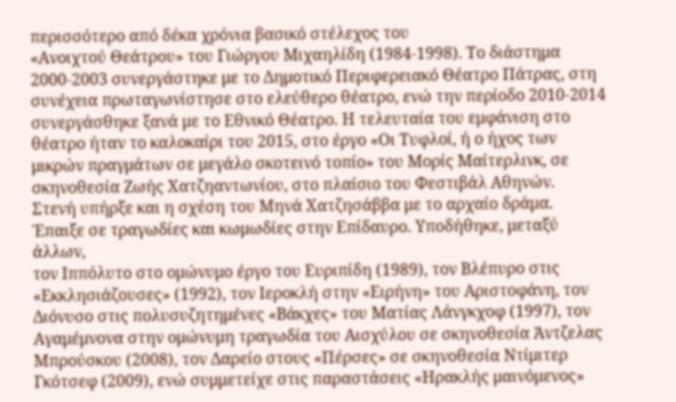περισσότερο από δέκα χρόνια βασικό στέλεχος του
«Ανοιχτού Θεάτρου» του Γιώργου Μιχαηλίδη (1984-1998). Το διάστημα
2000-2003 συνεργάστηκε με το Δημοτικό Περιφερειακό Θέατρο Πάτρας, στη
συνέχεια πρωταγωνίστησε στο ελεύθερο θέατρο, ενώ την περίοδο 2010-2014
συνεργάσθηκε ξανά με το Εθνικό Θέατρο. Η τελευταία του εμφάνιση στο
θέατρο ήταν το καλοκαίρι του 2015, στο έργο «Οι Τυφλοί, ή ο ήχος των
μικρών πραγμάτων σε μεγάλο σκοτεινό τοπίο» του Μορίς Μαίτερλινκ, σε
σκηνοθεσία Ζωής Χατζηαντωνίου, στο πλαίσιο του Φεστιβάλ Αθηνών.
Στενή υπήρξε και η σχέση του Μηνά Χατζησάββα με το αρχαίο δράμα.
Έπαιξε σε τραγωδίες και κωμωδίες στην Επίδαυρο. Υποδήθηκε, μεταξύ άλλων,
τον Ιππόλυτο στο ομώνυμο έργο του Ευριπίδη (1989), τον Βλέπυρο στις
«Εκκλησιάζουσες» (1992), τον Ιεροκλή στην «Ειρήνη» του Αριστοφάνη, τον
Διόνυσο στις πολυσυζητημένες «Βάκχες» του Ματίας Λάνγκχοφ (1997), τον
Αγαμέμνονα στην ομώνυμη τραγωδία του Αισχύλου σε σκηνοθεσία Άντζελας
Μπρούσκου (2008), τον Δαρείο στους «Πέρσες» σε σκηνοθεσία Ντίμιτερ
Γκότσεφ (2009), ενώ συμμετείχε στις παραστάσεις «Ηρακλής μαινόμενος»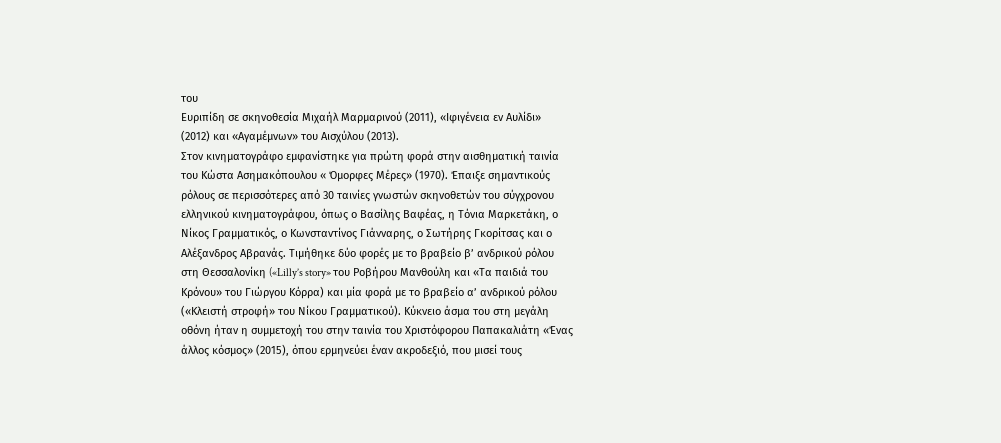του
Ευριπίδη σε σκηνοθεσία Μιχαήλ Μαρμαρινού (2011), «Ιφιγένεια εν Αυλίδι»
(2012) και «Αγαμέμνων» του Αισχύλου (2013).
Στον κινηματογράφο εμφανίστηκε για πρώτη φορά στην αισθηματική ταινία
του Κώστα Ασημακόπουλου « Όμορφες Μέρες» (1970). Έπαιξε σημαντικούς
ρόλους σε περισσότερες από 30 ταινίες γνωστών σκηνοθετών του σύγχρονου
ελληνικού κινηματογράφου, όπως ο Βασίλης Βαφέας, η Τόνια Μαρκετάκη, ο
Νίκος Γραμματικός, ο Κωνσταντίνος Γιάνναρης, ο Σωτήρης Γκορίτσας και ο
Αλέξανδρος Αβρανάς. Τιμήθηκε δύο φορές με το βραβείο β’ ανδρικού ρόλου
στη Θεσσαλονίκη («Lilly’s story» του Ροβήρου Μανθούλη και «Τα παιδιά του
Κρόνου» του Γιώργου Κόρρα) και μία φορά με το βραβείο α’ ανδρικού ρόλου
(«Κλειστή στροφή» του Νίκου Γραμματικού). Κύκνειο άσμα του στη μεγάλη
οθόνη ήταν η συμμετοχή του στην ταινία του Χριστόφορου Παπακαλιάτη «Ένας
άλλος κόσμος» (2015), όπου ερμηνεύει έναν ακροδεξιό, που μισεί τους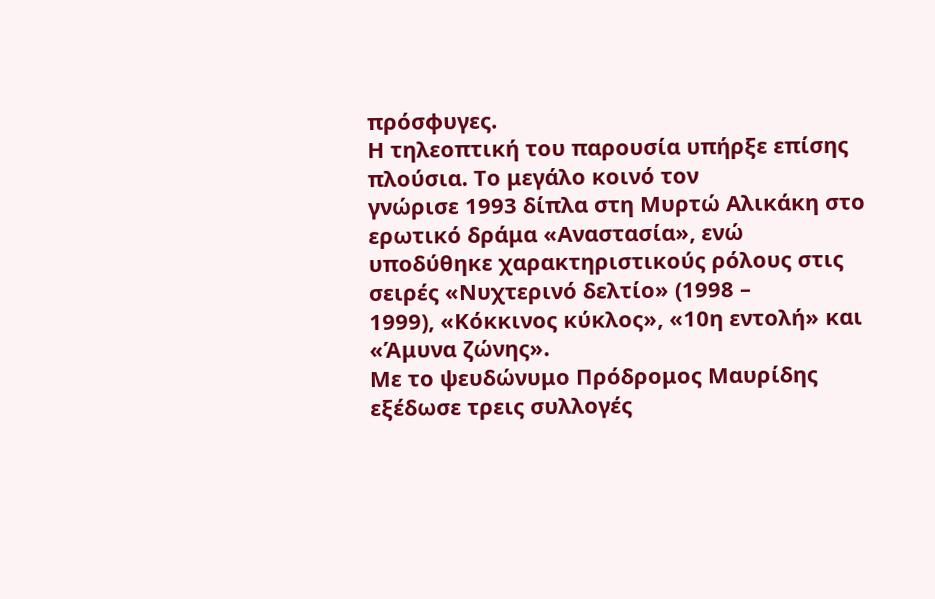πρόσφυγες.
Η τηλεοπτική του παρουσία υπήρξε επίσης πλούσια. Το μεγάλο κοινό τον
γνώρισε 1993 δίπλα στη Μυρτώ Αλικάκη στο ερωτικό δράμα «Αναστασία», ενώ
υποδύθηκε χαρακτηριστικούς ρόλους στις σειρές «Νυχτερινό δελτίο» (1998 –
1999), «Κόκκινος κύκλος», «10η εντολή» και «Άμυνα ζώνης».
Με το ψευδώνυμο Πρόδρομος Μαυρίδης εξέδωσε τρεις συλλογές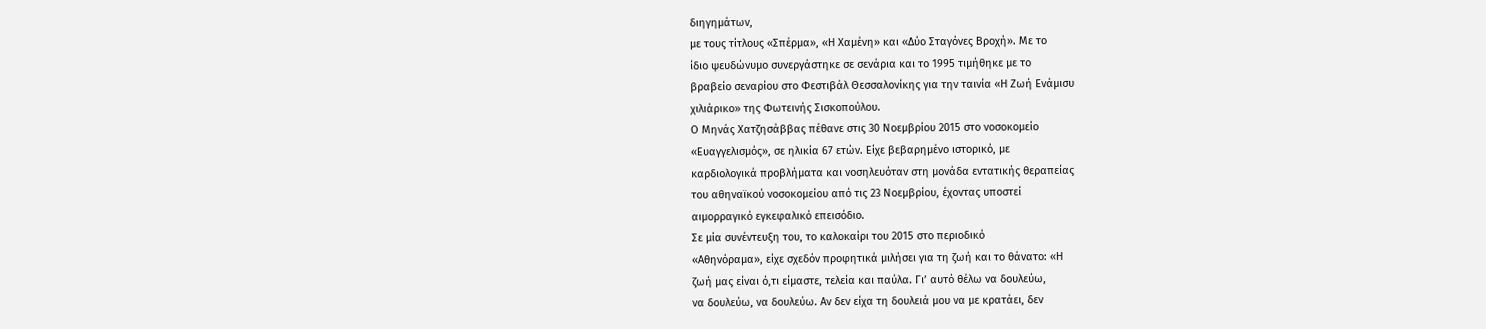διηγημάτων,
με τους τίτλους «Σπέρμα», «Η Χαμένη» και «Δύο Σταγόνες Βροχή». Με το
ίδιο ψευδώνυμο συνεργάστηκε σε σενάρια και το 1995 τιμήθηκε με το
βραβείο σεναρίου στο Φεστιβάλ Θεσσαλονίκης για την ταινία «Η Ζωή Ενάμισυ
χιλιάρικο» της Φωτεινής Σισκοπούλου.
Ο Μηνάς Χατζησάββας πέθανε στις 30 Νοεμβρίου 2015 στο νοσοκομείο
«Ευαγγελισμός», σε ηλικία 67 ετών. Είχε βεβαρημένο ιστορικό, με
καρδιολογικά προβλήματα και νοσηλευόταν στη μονάδα εντατικής θεραπείας
του αθηναϊκού νοσοκομείου από τις 23 Νοεμβρίου, έχοντας υποστεί
αιμορραγικό εγκεφαλικό επεισόδιο.
Σε μία συνέντευξη του, το καλοκαίρι του 2015 στο περιοδικό
«Αθηνόραμα», είχε σχεδόν προφητικά μιλήσει για τη ζωή και το θάνατο: «Η
ζωή μας είναι ό,τι είμαστε, τελεία και παύλα. Γι’ αυτό θέλω να δουλεύω,
να δουλεύω, να δουλεύω. Αν δεν είχα τη δουλειά μου να με κρατάει, δεν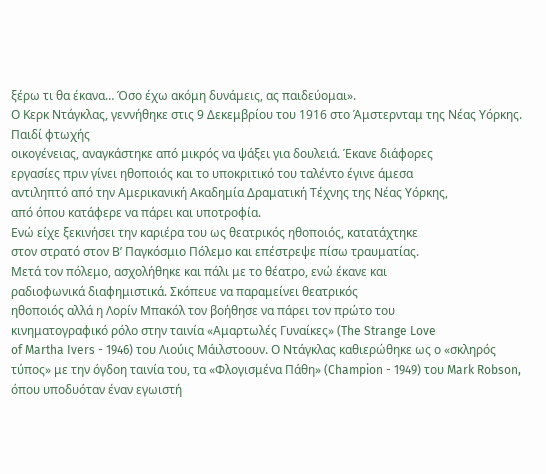ξέρω τι θα έκανα… Όσο έχω ακόμη δυνάμεις, ας παιδεύομαι».
Ο Κερκ Ντάγκλας, γεννήθηκε στις 9 Δεκεμβρίου του 1916 στο Άμστερνταμ της Νέας Υόρκης. Παιδί φτωχής
οικογένειας, αναγκάστηκε από μικρός να ψάξει για δουλειά. Έκανε διάφορες
εργασίες πριν γίνει ηθοποιός και το υποκριτικό του ταλέντο έγινε άμεσα
αντιληπτό από την Αμερικανική Ακαδημία Δραματική Τέχνης της Νέας Υόρκης,
από όπου κατάφερε να πάρει και υποτροφία.
Ενώ είχε ξεκινήσει την καριέρα του ως θεατρικός ηθοποιός, κατατάχτηκε
στον στρατό στον Β’ Παγκόσμιο Πόλεμο και επέστρεψε πίσω τραυματίας.
Μετά τον πόλεμο, ασχολήθηκε και πάλι με το θέατρο, ενώ έκανε και
ραδιοφωνικά διαφημιστικά. Σκόπευε να παραμείνει θεατρικός
ηθοποιός αλλά η Λορίν Μπακόλ τον βοήθησε να πάρει τον πρώτο του
κινηματογραφικό ρόλο στην ταινία «Αμαρτωλές Γυναίκες» (The Strange Love
of Martha Ivers - 1946) του Λιούις Μάιλστοουν. Ο Ντάγκλας καθιερώθηκε ως ο «σκληρός τύπος» με την όγδοη ταινία του, τα «Φλογισμένα Πάθη» (Champion - 1949) του Mark Robson,
όπου υποδυόταν έναν εγωιστή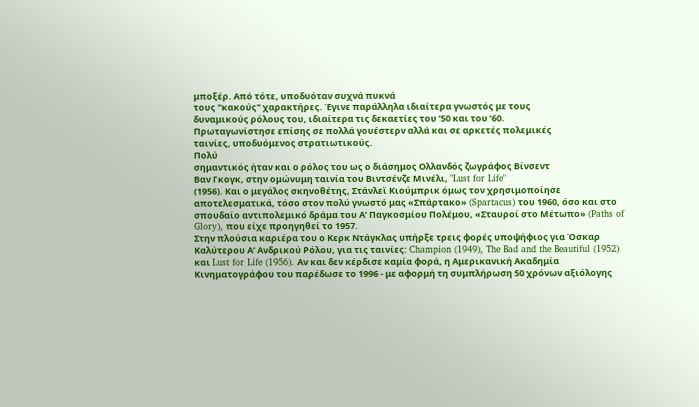μποξέρ. Από τότε, υποδυόταν συχνά πυκνά
τους "κακούς" χαρακτήρες. Έγινε παράλληλα ιδιαίτερα γνωστός με τους
δυναμικούς ρόλους του, ιδιαίτερα τις δεκαετίες του ’50 και του ’60.
Πρωταγωνίστησε επίσης σε πολλά γουέστερν αλλά και σε αρκετές πολεμικές
ταινίες, υποδυόμενος στρατιωτικούς.
Πολύ
σημαντικός ήταν και ο ρόλος του ως ο διάσημος Ολλανδός ζωγράφος Βίνσεντ
Βαν Γκογκ, στην ομώνυμη ταινία του Βιντσένζε Μινέλι, "Lust for Life"
(1956). Και ο μεγάλος σκηνοθέτης, Στάνλεϊ Κιούμπρικ όμως τον χρησιμοποίησε αποτελεσματικά, τόσο στον πολύ γνωστό μας «Σπάρτακο» (Spartacus) του 1960, όσο και στο σπουδαίο αντιπολεμικό δράμα του Α’ Παγκοσμίου Πολέμου, «Σταυροί στο Μέτωπο» (Paths of Glory), που είχε προηγηθεί το 1957.
Στην πλούσια καριέρα του ο Κερκ Ντάγκλας υπήρξε τρεις φορές υποψήφιος για Όσκαρ Καλύτερου Α’ Ανδρικού Ρόλου, για τις ταινίες: Champion (1949), The Bad and the Beautiful (1952) και Lust for Life (1956). Αν και δεν κέρδισε καμία φορά, η Αμερικανική Ακαδημία Κινηματογράφου του παρέδωσε το 1996 - με αφορμή τη συμπλήρωση 50 χρόνων αξιόλογης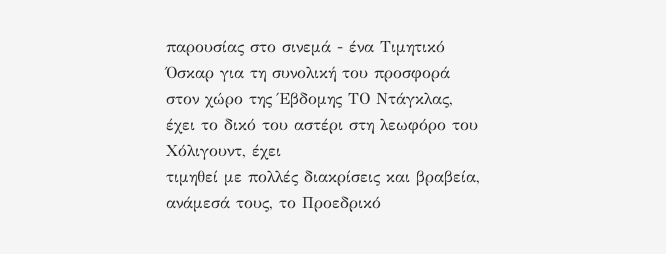παρουσίας στο σινεμά - ένα Τιμητικό Όσκαρ για τη συνολική του προσφορά στον χώρο της Έβδομης ΤΟ Ντάγκλας, έχει το δικό του αστέρι στη λεωφόρο του Χόλιγουντ, έχει
τιμηθεί με πολλές διακρίσεις και βραβεία, ανάμεσά τους, το Προεδρικό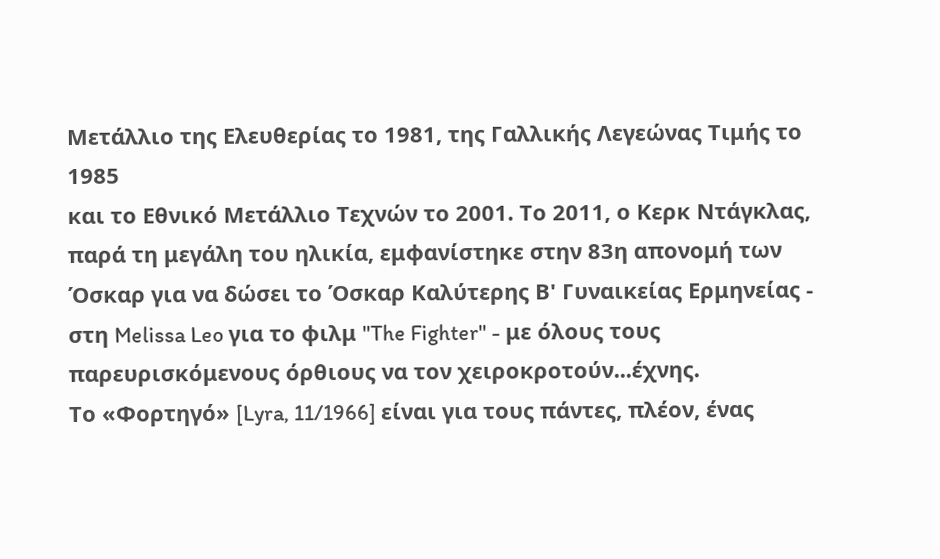Μετάλλιο της Ελευθερίας το 1981, της Γαλλικής Λεγεώνας Τιμής το 1985
και το Εθνικό Μετάλλιο Τεχνών το 2001. Το 2011, ο Κερκ Ντάγκλας, παρά τη μεγάλη του ηλικία, εμφανίστηκε στην 83η απονομή των Όσκαρ για να δώσει το Όσκαρ Καλύτερης Β' Γυναικείας Ερμηνείας - στη Melissa Leo για το φιλμ "The Fighter" - με όλους τους παρευρισκόμενους όρθιους να τον χειροκροτούν...έχνης.
Το «Φορτηγό» [Lyra, 11/1966] είναι για τους πάντες, πλέον, ένας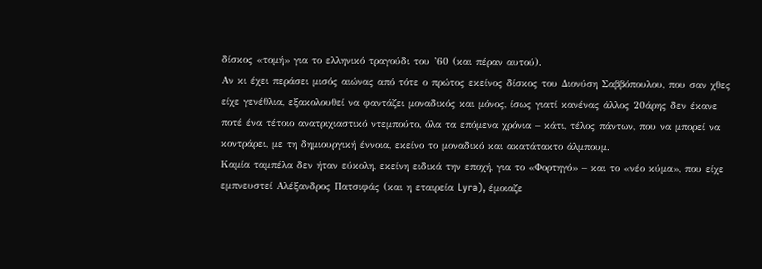δίσκος «τομή» για το ελληνικό τραγούδι του ’60 (και πέραν αυτού).
Αν κι έχει περάσει μισός αιώνας από τότε ο πρώτος εκείνος δίσκος του Διονύση Σαββόπουλου, που σαν χθες είχε γενέθλια, εξακολουθεί να φαντάζει μοναδικός και μόνος, ίσως γιατί κανένας άλλος 20άρης δεν έκανε ποτέ ένα τέτοιο ανατριχιαστικό ντεμπούτο, όλα τα επόμενα χρόνια – κάτι, τέλος πάντων, που να μπορεί να κοντράρει, με τη δημιουργική έννοια, εκείνο το μοναδικό και ακατάτακτο άλμπουμ.
Καμία ταμπέλα δεν ήταν εύκολη, εκείνη ειδικά την εποχή, για το «Φορτηγό» – και το «νέο κύμα», που είχε εμπνευστεί Αλέξανδρος Πατσιφάς (και η εταιρεία Lyra), έμοιαζε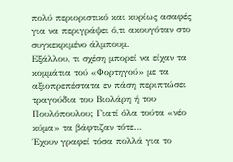πολύ περιοριστικό και κυρίως ασαφές για να περιγράψει ό,τι ακουγόταν στο συγκεκριμένο άλμπουμ.
Εξάλλου, τι σχέση μπορεί να είχαν τα κομμάτια τού «Φορτηγού» με τα αξιοπρεπέστατα εν πάση περιπτώσει τραγούδια του Βιολάρη ή του Πουλόπουλου; Γιατί όλα τούτα «νέο κύμα» τα βάφτιζαν τότε…
Έχουν γραφεί τόσα πολλά για το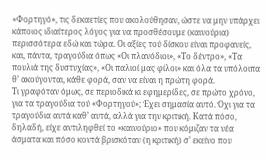«Φορτηγό», τις δεκαετίες που ακολούθησαν, ώστε να μην υπάρχει κάποιος ιδιαίτερος λόγος για να προσθέσουμε (καινούρια) περισσότερα εδώ και τώρα. Οι αξίες τού δίσκου είναι προφανείς, και, πάντα, τραγούδια όπως «Οι πλανόδιοι», «Το δέντρο», «Τα πουλιά της δυστυχίας», «Οι παλιοί μας φίλοι» και όλα τα υπόλοιπα θ’ ακούγονται, κάθε φορά, σαν να είναι η πρώτη φορά.
Τι γραφόταν όμως, σε περιοδικά κι εφημερίδες, σε πρώτο χρόνο, για τα τραγούδια τού «Φορτηγού»; Έχει σημασία αυτό. Όχι για τα τραγούδια αυτά καθ’ αυτά, αλλά για την κριτική. Κατά πόσο, δηλαδή, είχε αντιληφθεί το «καινούριο» που κόμιζαν τα νέα άσματα και πόσο κοντά βρισκόταν (η κριτική) σ’ εκείνο που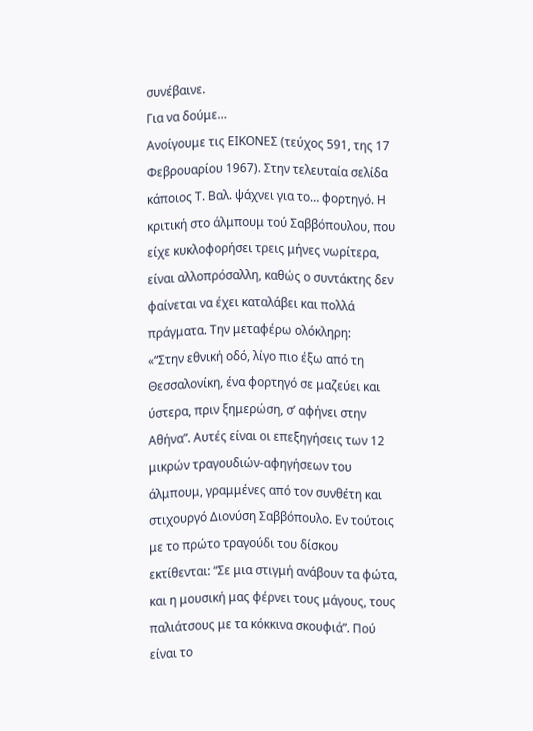συνέβαινε.
Για να δούμε…
Ανοίγουμε τις ΕΙΚΟΝΕΣ (τεύχος 591, της 17 Φεβρουαρίου 1967). Στην τελευταία σελίδα κάποιος Τ. Βαλ. ψάχνει για το… φορτηγό. Η κριτική στο άλμπουμ τού Σαββόπουλου, που είχε κυκλοφορήσει τρεις μήνες νωρίτερα, είναι αλλοπρόσαλλη, καθώς ο συντάκτης δεν φαίνεται να έχει καταλάβει και πολλά πράγματα. Την μεταφέρω ολόκληρη:
«“Στην εθνική οδό, λίγο πιο έξω από τη Θεσσαλονίκη, ένα φορτηγό σε μαζεύει και ύστερα, πριν ξημερώση, σ’ αφήνει στην Αθήνα”. Αυτές είναι οι επεξηγήσεις των 12 μικρών τραγουδιών-αφηγήσεων του άλμπουμ, γραμμένες από τον συνθέτη και στιχουργό Διονύση Σαββόπουλο. Εν τούτοις με το πρώτο τραγούδι του δίσκου εκτίθενται: “Σε μια στιγμή ανάβουν τα φώτα, και η μουσική μας φέρνει τους μάγους, τους παλιάτσους με τα κόκκινα σκουφιά”. Πού είναι το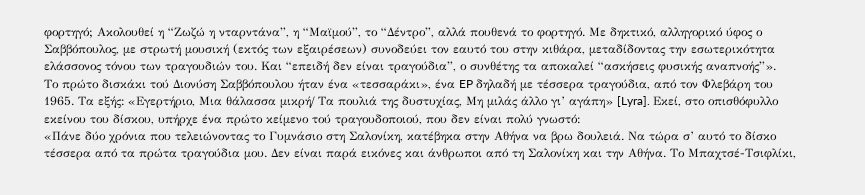φορτηγό; Ακολουθεί η “Ζωζώ η νταρντάνα”, η “Μαϊμού”, το “Δέντρο”, αλλά πουθενά το φορτηγό. Με δηκτικό, αλληγορικό ύφος ο Σαββόπουλος, με στρωτή μουσική (εκτός των εξαιρέσεων) συνοδεύει τον εαυτό του στην κιθάρα, μεταδίδοντας την εσωτερικότητα ελάσσονος τόνου των τραγουδιών του. Και “επειδή δεν είναι τραγούδια”, ο συνθέτης τα αποκαλεί “ασκήσεις φυσικής αναπνοής”».
Το πρώτο δισκάκι τού Διονύση Σαββόπουλου ήταν ένα «τεσσαράκι», ένα EP δηλαδή με τέσσερα τραγούδια, από τον Φλεβάρη του 1965. Τα εξής: «Εγερτήριο, Μια θάλασσα μικρή/ Τα πουλιά της δυστυχίας, Μη μιλάς άλλο γι’ αγάπη» [Lyra]. Εκεί, στο οπισθόφυλλο εκείνου του δίσκου, υπήρχε ένα πρώτο κείμενο τού τραγουδοποιού, που δεν είναι πολύ γνωστό:
«Πάνε δύο χρόνια που τελειώνοντας το Γυμνάσιο στη Σαλονίκη, κατέβηκα στην Αθήνα να βρω δουλειά. Να τώρα σ’ αυτό το δίσκο τέσσερα από τα πρώτα τραγούδια μου. Δεν είναι παρά εικόνες και άνθρωποι από τη Σαλονίκη και την Αθήνα. Το Μπαχτσέ-Τσιφλίκι,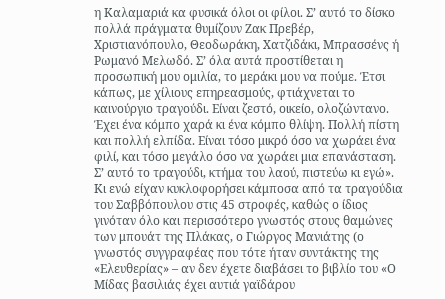η Καλαμαριά κα φυσικά όλοι οι φίλοι. Σ’ αυτό το δίσκο πολλά πράγματα θυμίζουν Ζακ Πρεβέρ, Χριστιανόπουλο, Θεοδωράκη, Χατζιδάκι, Μπρασσένς ή Ρωμανό Μελωδό. Σ’ όλα αυτά προστίθεται η προσωπική μου ομιλία, το μεράκι μου να πούμε. Έτσι κάπως, με χίλιους επηρεασμούς, φτιάχνεται το καινούργιο τραγούδι. Είναι ζεστό, οικείο, ολοζώντανο. Έχει ένα κόμπο χαρά κι ένα κόμπο θλίψη. Πολλή πίστη και πολλή ελπίδα. Είναι τόσο μικρό όσο να χωράει ένα φιλί, και τόσο μεγάλο όσο να χωράει μια επανάσταση. Σ’ αυτό το τραγούδι, κτήμα του λαού, πιστεύω κι εγώ».
Κι ενώ είχαν κυκλοφορήσει κάμποσα από τα τραγούδια του Σαββόπουλου στις 45 στροφές, καθώς ο ίδιος γινόταν όλο και περισσότερο γνωστός στους θαμώνες των μπουάτ της Πλάκας, ο Γιώργος Μανιάτης (ο γνωστός συγγραφέας που τότε ήταν συντάκτης της «Ελευθερίας» – αν δεν έχετε διαβάσει το βιβλίο του «Ο Μίδας βασιλιάς έχει αυτιά γαϊδάρου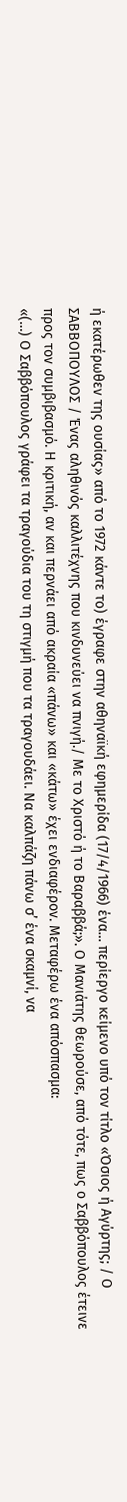ή εκατέρωθεν της ουσίας» από το 1972 κάντε το) έγραφε στην αθηναϊκή εφημερίδα (17/4/1966) ένα… περίεργο κείμενο υπό τον τίτλο «Όσιος ή Αγύρτης; / Ο ΣΑΒΒΟΠΟΥΛΟΣ / Ένας αληθινός καλλιτέχνης που κινδυνεύει να πνιγή./ Με το Χριστό ή το Βαραββά;». Ο Μανιάτης θεωρούσε, από τότε, πως ο Σαββόπουλος έτεινε προς τον συμβιβασμό. Η κριτική, αν και περνάει από ακραία «πάνω» και «κάτω» έχει ενδιαφέρον. Μεταφέρω ένα απόσπασμα:
«(…) Ο Σαββόπουλος γράφει τα τραγούδια του τη στιγμή που τα τραγουδάει. Να καλπάζη πάνω σ’ ένα σκαμνί, να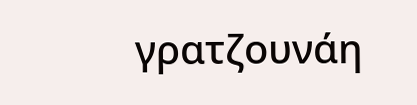γρατζουνάη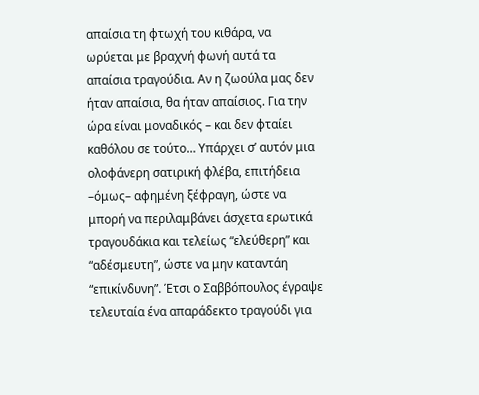απαίσια τη φτωχή του κιθάρα, να ωρύεται με βραχνή φωνή αυτά τα απαίσια τραγούδια. Αν η ζωούλα μας δεν ήταν απαίσια, θα ήταν απαίσιος. Για την ώρα είναι μοναδικός – και δεν φταίει καθόλου σε τούτο… Υπάρχει σ’ αυτόν μια ολοφάνερη σατιρική φλέβα, επιτήδεια –όμως– αφημένη ξέφραγη, ώστε να μπορή να περιλαμβάνει άσχετα ερωτικά τραγουδάκια και τελείως “ελεύθερη” και “αδέσμευτη”, ώστε να μην καταντάη “επικίνδυνη”. Έτσι ο Σαββόπουλος έγραψε τελευταία ένα απαράδεκτο τραγούδι για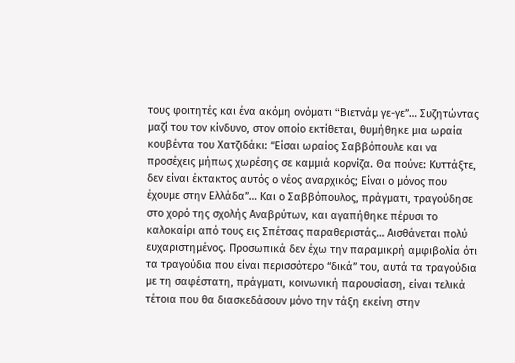τους φοιτητές και ένα ακόμη ονόματι “Bιετνάμ γε-γε”… Συζητώντας μαζί του τον κίνδυνο, στον οποίο εκτίθεται, θυμήθηκε μια ωραία κουβέντα του Χατζιδάκι: “Είσαι ωραίος Σαββόπουλε και να προσέχεις μήπως χωρέσης σε καμμιά κορνίζα. Θα πούνε: Κυττάξτε, δεν είναι έκτακτος αυτός ο νέος αναρχικός; Είναι ο μόνος που έχουμε στην Ελλάδα”… Και ο Σαββόπουλος, πράγματι, τραγούδησε στο χορό της σχολής Αναβρύτων, και αγαπήθηκε πέρυσι το καλοκαίρι από τους εις Σπέτσας παραθεριστάς… Αισθάνεται πολύ ευχαριστημένος. Προσωπικά δεν έχω την παραμικρή αμφιβολία ότι τα τραγούδια που είναι περισσότερο “δικά” του, αυτά τα τραγούδια με τη σαφέστατη, πράγματι, κοινωνική παρουσίαση, είναι τελικά τέτοια που θα διασκεδάσουν μόνο την τάξη εκείνη στην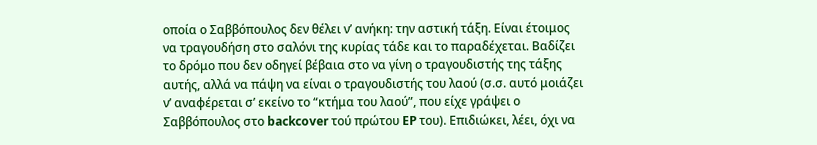οποία ο Σαββόπουλος δεν θέλει ν’ ανήκη: την αστική τάξη. Είναι έτοιμος να τραγουδήση στο σαλόνι της κυρίας τάδε και το παραδέχεται. Βαδίζει το δρόμο που δεν οδηγεί βέβαια στο να γίνη ο τραγουδιστής της τάξης αυτής, αλλά να πάψη να είναι ο τραγουδιστής του λαού (σ.σ. αυτό μοιάζει ν’ αναφέρεται σ’ εκείνο το “κτήμα του λαού”, που είχε γράψει ο Σαββόπουλος στο backcover τού πρώτου EP του). Επιδιώκει, λέει, όχι να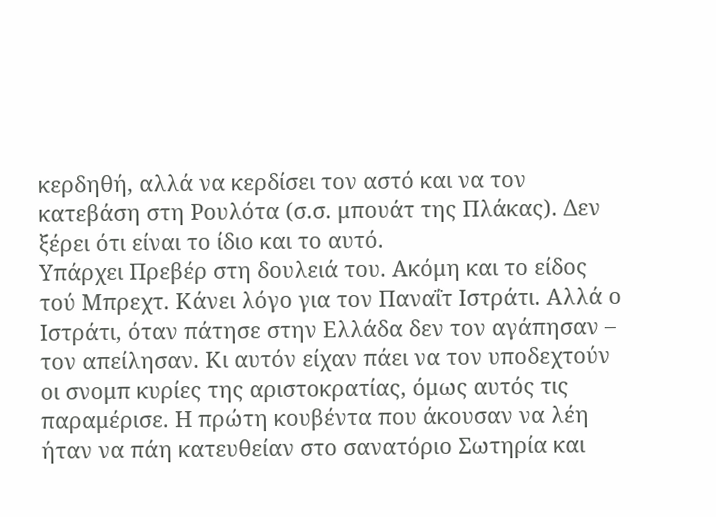κερδηθή, αλλά να κερδίσει τον αστό και να τον κατεβάση στη Ρουλότα (σ.σ. μπουάτ της Πλάκας). Δεν ξέρει ότι είναι το ίδιο και το αυτό.
Υπάρχει Πρεβέρ στη δουλειά του. Ακόμη και το είδος τού Μπρεχτ. Κάνει λόγο για τον Παναΐτ Ιστράτι. Αλλά ο Ιστράτι, όταν πάτησε στην Ελλάδα δεν τον αγάπησαν – τον απείλησαν. Κι αυτόν είχαν πάει να τον υποδεχτούν οι σνομπ κυρίες της αριστοκρατίας, όμως αυτός τις παραμέρισε. Η πρώτη κουβέντα που άκουσαν να λέη ήταν να πάη κατευθείαν στο σανατόριο Σωτηρία και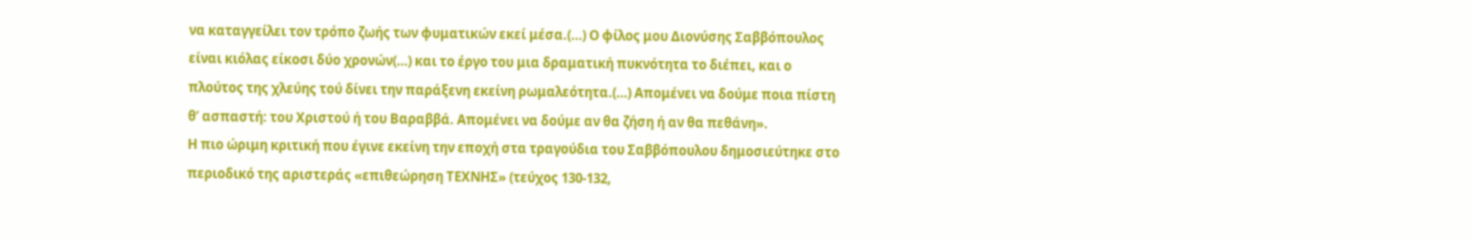να καταγγείλει τον τρόπο ζωής των φυματικών εκεί μέσα.(…) Ο φίλος μου Διονύσης Σαββόπουλος είναι κιόλας είκοσι δύο χρονών(…) και το έργο του μια δραματική πυκνότητα το διέπει, και ο πλούτος της χλεύης τού δίνει την παράξενη εκείνη ρωμαλεότητα.(…) Απομένει να δούμε ποια πίστη θ’ ασπαστή: του Χριστού ή του Βαραββά. Απομένει να δούμε αν θα ζήση ή αν θα πεθάνη».
Η πιο ώριμη κριτική που έγινε εκείνη την εποχή στα τραγούδια του Σαββόπουλου δημοσιεύτηκε στο περιοδικό της αριστεράς «επιθεώρηση ΤΕΧΝΗΣ» (τεύχος 130-132,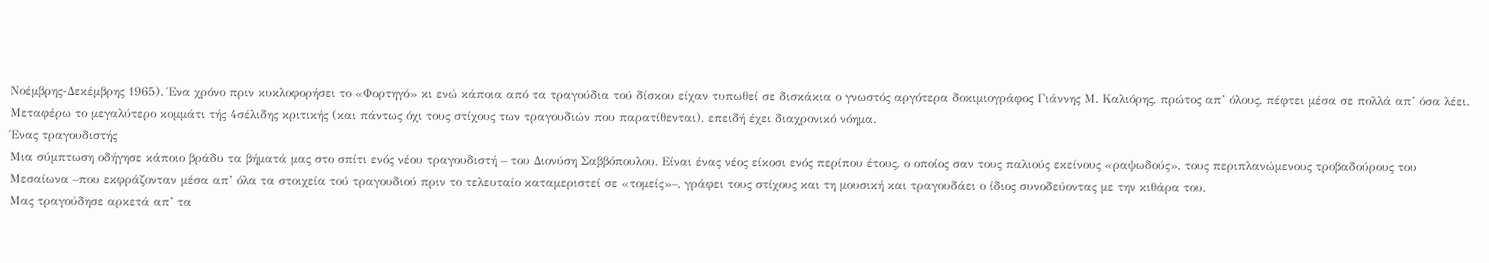Νοέμβρης-Δεκέμβρης 1965). Ένα χρόνο πριν κυκλοφορήσει το «Φορτηγό» κι ενώ κάποια από τα τραγούδια τού δίσκου είχαν τυπωθεί σε δισκάκια ο γνωστός αργότερα δοκιμιογράφος Γιάννης Μ. Καλιόρης, πρώτος απ’ όλους, πέφτει μέσα σε πολλά απ’ όσα λέει. Μεταφέρω το μεγαλύτερο κομμάτι τής 4σέλιδης κριτικής (και πάντως όχι τους στίχους των τραγουδιών που παρατίθενται), επειδή έχει διαχρονικό νόημα.
Ένας τραγουδιστής
Μια σύμπτωση οδήγησε κάποιο βράδυ τα βήματά μας στο σπίτι ενός νέου τραγουδιστή – του Διονύση Σαββόπουλου. Είναι ένας νέος είκοσι ενός περίπου έτους, ο οποίος σαν τους παλιούς εκείνους «ραψωδούς», τους περιπλανώμενους τροβαδούρους του Μεσαίωνα –που εκφράζονταν μέσα απ’ όλα τα στοιχεία τού τραγουδιού πριν το τελευταίο καταμεριστεί σε «τομείς»–, γράφει τους στίχους και τη μουσική και τραγουδάει ο ίδιος συνοδεύοντας με την κιθάρα του.
Μας τραγούδησε αρκετά απ’ τα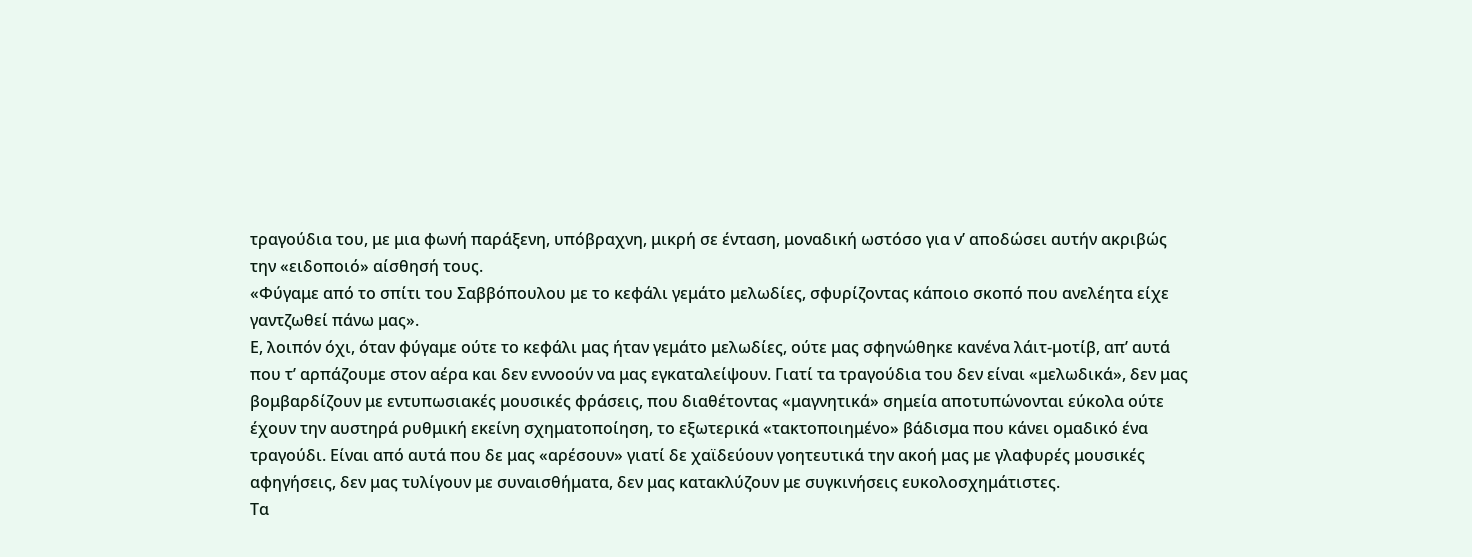τραγούδια του, με μια φωνή παράξενη, υπόβραχνη, μικρή σε ένταση, μοναδική ωστόσο για ν’ αποδώσει αυτήν ακριβώς την «ειδοποιό» αίσθησή τους.
«Φύγαμε από το σπίτι του Σαββόπουλου με το κεφάλι γεμάτο μελωδίες, σφυρίζοντας κάποιο σκοπό που ανελέητα είχε γαντζωθεί πάνω μας».
Ε, λοιπόν όχι, όταν φύγαμε ούτε το κεφάλι μας ήταν γεμάτο μελωδίες, ούτε μας σφηνώθηκε κανένα λάιτ-μοτίβ, απ’ αυτά που τ’ αρπάζουμε στον αέρα και δεν εννοούν να μας εγκαταλείψουν. Γιατί τα τραγούδια του δεν είναι «μελωδικά», δεν μας βομβαρδίζουν με εντυπωσιακές μουσικές φράσεις, που διαθέτοντας «μαγνητικά» σημεία αποτυπώνονται εύκολα ούτε έχουν την αυστηρά ρυθμική εκείνη σχηματοποίηση, το εξωτερικά «τακτοποιημένο» βάδισμα που κάνει ομαδικό ένα τραγούδι. Είναι από αυτά που δε μας «αρέσουν» γιατί δε χαϊδεύουν γοητευτικά την ακοή μας με γλαφυρές μουσικές αφηγήσεις, δεν μας τυλίγουν με συναισθήματα, δεν μας κατακλύζουν με συγκινήσεις ευκολοσχημάτιστες.
Τα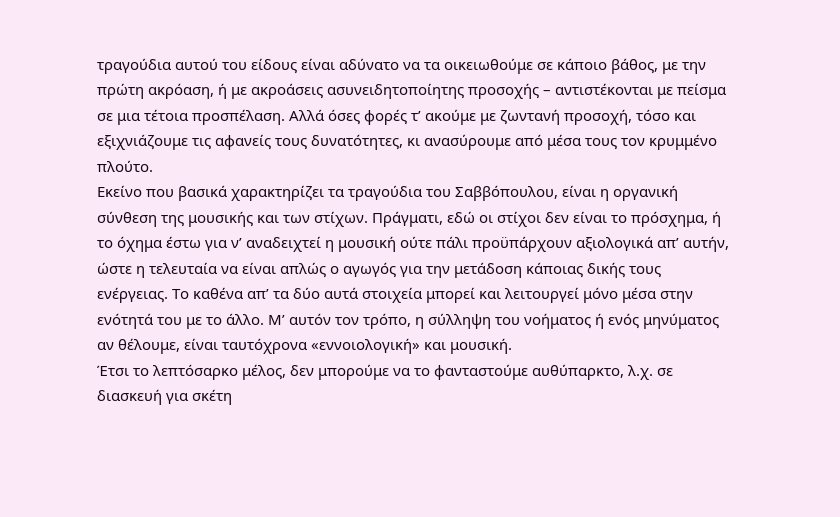τραγούδια αυτού του είδους είναι αδύνατο να τα οικειωθούμε σε κάποιο βάθος, με την πρώτη ακρόαση, ή με ακροάσεις ασυνειδητοποίητης προσοχής – αντιστέκονται με πείσμα σε μια τέτοια προσπέλαση. Αλλά όσες φορές τ’ ακούμε με ζωντανή προσοχή, τόσο και εξιχνιάζουμε τις αφανείς τους δυνατότητες, κι ανασύρουμε από μέσα τους τον κρυμμένο πλούτο.
Εκείνο που βασικά χαρακτηρίζει τα τραγούδια του Σαββόπουλου, είναι η οργανική σύνθεση της μουσικής και των στίχων. Πράγματι, εδώ οι στίχοι δεν είναι το πρόσχημα, ή το όχημα έστω για ν’ αναδειχτεί η μουσική ούτε πάλι προϋπάρχουν αξιολογικά απ’ αυτήν, ώστε η τελευταία να είναι απλώς ο αγωγός για την μετάδοση κάποιας δικής τους ενέργειας. Το καθένα απ’ τα δύο αυτά στοιχεία μπορεί και λειτουργεί μόνο μέσα στην ενότητά του με το άλλο. Μ’ αυτόν τον τρόπο, η σύλληψη του νοήματος ή ενός μηνύματος αν θέλουμε, είναι ταυτόχρονα «εννοιολογική» και μουσική.
Έτσι το λεπτόσαρκο μέλος, δεν μπορούμε να το φανταστούμε αυθύπαρκτο, λ.χ. σε διασκευή για σκέτη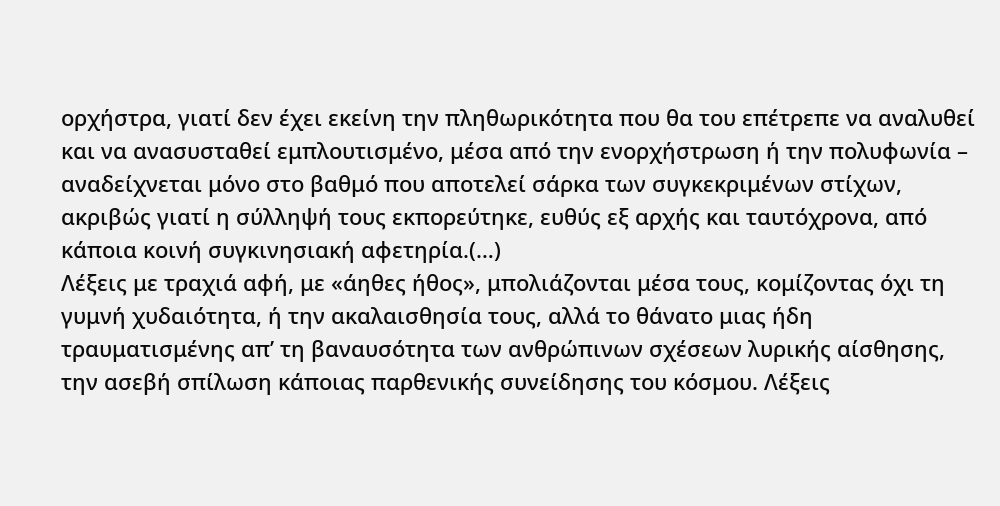ορχήστρα, γιατί δεν έχει εκείνη την πληθωρικότητα που θα του επέτρεπε να αναλυθεί και να ανασυσταθεί εμπλουτισμένο, μέσα από την ενορχήστρωση ή την πολυφωνία – αναδείχνεται μόνο στο βαθμό που αποτελεί σάρκα των συγκεκριμένων στίχων, ακριβώς γιατί η σύλληψή τους εκπορεύτηκε, ευθύς εξ αρχής και ταυτόχρονα, από κάποια κοινή συγκινησιακή αφετηρία.(…)
Λέξεις με τραχιά αφή, με «άηθες ήθος», μπολιάζονται μέσα τους, κομίζοντας όχι τη γυμνή χυδαιότητα, ή την ακαλαισθησία τους, αλλά το θάνατο μιας ήδη τραυματισμένης απ’ τη βαναυσότητα των ανθρώπινων σχέσεων λυρικής αίσθησης, την ασεβή σπίλωση κάποιας παρθενικής συνείδησης του κόσμου. Λέξεις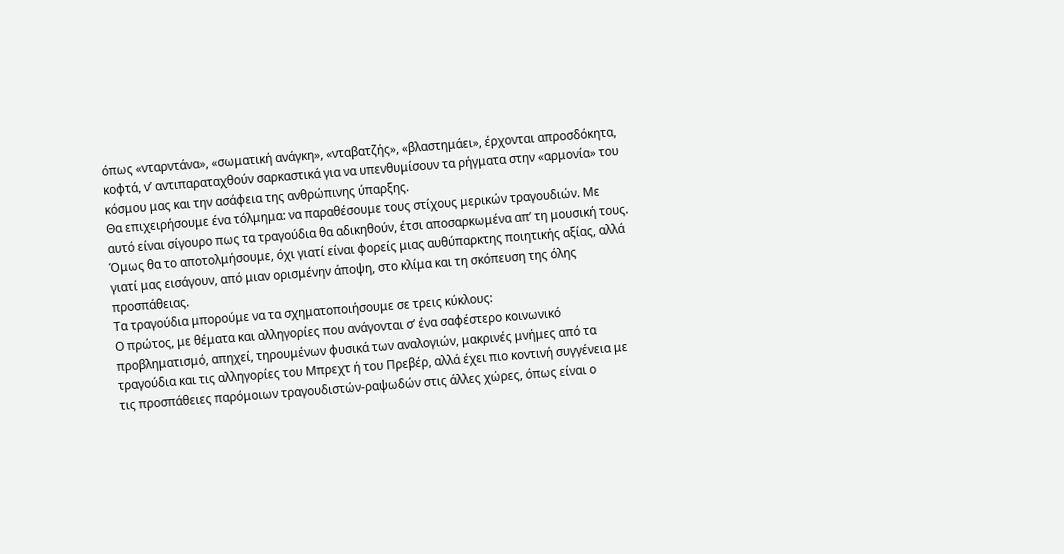όπως «νταρντάνα», «σωματική ανάγκη», «νταβατζής», «βλαστημάει», έρχονται απροσδόκητα, κοφτά, ν’ αντιπαραταχθούν σαρκαστικά για να υπενθυμίσουν τα ρήγματα στην «αρμονία» του κόσμου μας και την ασάφεια της ανθρώπινης ύπαρξης.
Θα επιχειρήσουμε ένα τόλμημα: να παραθέσουμε τους στίχους μερικών τραγουδιών. Με αυτό είναι σίγουρο πως τα τραγούδια θα αδικηθούν, έτσι αποσαρκωμένα απ’ τη μουσική τους. Όμως θα το αποτολμήσουμε, όχι γιατί είναι φορείς μιας αυθύπαρκτης ποιητικής αξίας, αλλά γιατί μας εισάγουν, από μιαν ορισμένην άποψη, στο κλίμα και τη σκόπευση της όλης προσπάθειας.
Τα τραγούδια μπορούμε να τα σχηματοποιήσουμε σε τρεις κύκλους:
Ο πρώτος, με θέματα και αλληγορίες που ανάγονται σ’ ένα σαφέστερο κοινωνικό προβληματισμό, απηχεί, τηρουμένων φυσικά των αναλογιών, μακρινές μνήμες από τα τραγούδια και τις αλληγορίες του Μπρεχτ ή του Πρεβέρ, αλλά έχει πιο κοντινή συγγένεια με τις προσπάθειες παρόμοιων τραγουδιστών-ραψωδών στις άλλες χώρες, όπως είναι ο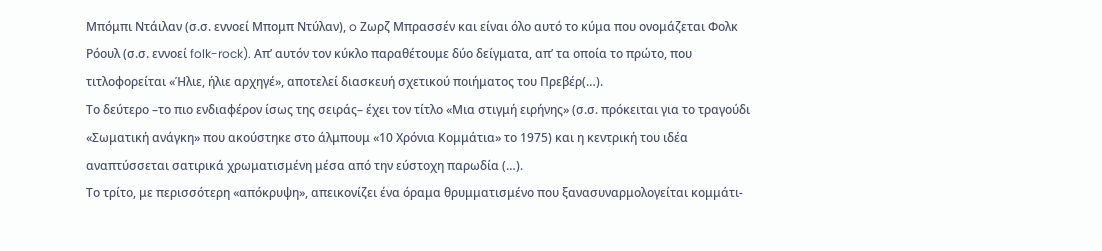Μπόμπι Ντάιλαν (σ.σ. εννοεί Μπομπ Ντύλαν), o Ζωρζ Μπρασσέν και είναι όλο αυτό το κύμα που ονομάζεται Φολκ Ρόουλ (σ.σ. εννοεί folk-rock). Απ’ αυτόν τον κύκλο παραθέτουμε δύο δείγματα, απ’ τα οποία το πρώτο, που τιτλοφορείται «Ήλιε, ήλιε αρχηγέ», αποτελεί διασκευή σχετικού ποιήματος του Πρεβέρ(…).
Το δεύτερο –το πιο ενδιαφέρον ίσως της σειράς– έχει τον τίτλο «Μια στιγμή ειρήνης» (σ.σ. πρόκειται για το τραγούδι «Σωματική ανάγκη» που ακούστηκε στο άλμπουμ «10 Χρόνια Κομμάτια» το 1975) και η κεντρική του ιδέα αναπτύσσεται σατιρικά χρωματισμένη μέσα από την εύστοχη παρωδία (…).
Το τρίτο, με περισσότερη «απόκρυψη», απεικονίζει ένα όραμα θρυμματισμένο που ξανασυναρμολογείται κομμάτι-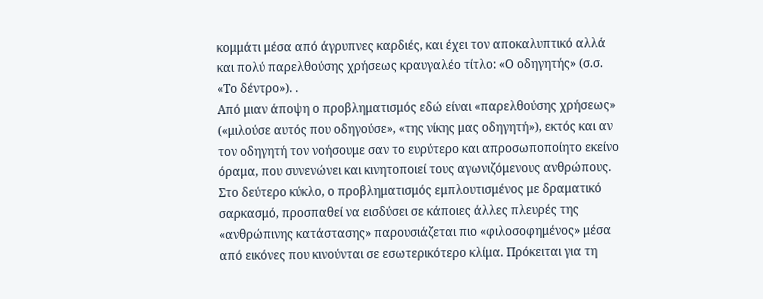κομμάτι μέσα από άγρυπνες καρδιές, και έχει τον αποκαλυπτικό αλλά και πολύ παρελθούσης χρήσεως κραυγαλέο τίτλο: «Ο οδηγητής» (σ.σ. «Το δέντρο»). .
Από μιαν άποψη ο προβληματισμός εδώ είναι «παρελθούσης χρήσεως» («μιλούσε αυτός που οδηγούσε», «της νίκης μας οδηγητή»), εκτός και αν τον οδηγητή τον νοήσουμε σαν το ευρύτερο και απροσωποποίητο εκείνο όραμα, που συνενώνει και κινητοποιεί τους αγωνιζόμενους ανθρώπους.
Στο δεύτερο κύκλο, ο προβληματισμός εμπλουτισμένος με δραματικό σαρκασμό, προσπαθεί να εισδύσει σε κάποιες άλλες πλευρές της «ανθρώπινης κατάστασης» παρουσιάζεται πιο «φιλοσοφημένος» μέσα από εικόνες που κινούνται σε εσωτερικότερο κλίμα. Πρόκειται για τη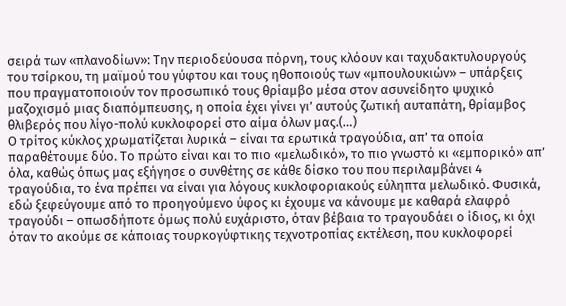σειρά των «πλανοδίων»: Την περιοδεύουσα πόρνη, τους κλόουν και ταχυδακτυλουργούς του τσίρκου, τη μαϊμού του γύφτου και τους ηθοποιούς των «μπουλουκιών» – υπάρξεις που πραγματοποιούν τον προσωπικό τους θρίαμβο μέσα στον ασυνείδητο ψυχικό μαζοχισμό μιας διαπόμπευσης, η οποία έχει γίνει γι’ αυτούς ζωτική αυταπάτη, θρίαμβος θλιβερός που λίγο-πολύ κυκλοφορεί στο αίμα όλων μας.(…)
Ο τρίτος κύκλος χρωματίζεται λυρικά – είναι τα ερωτικά τραγούδια, απ’ τα οποία παραθέτουμε δύο. Το πρώτο είναι και το πιο «μελωδικό», το πιο γνωστό κι «εμπορικό» απ’ όλα, καθώς όπως μας εξήγησε ο συνθέτης σε κάθε δίσκο του που περιλαμβάνει 4 τραγούδια, το ένα πρέπει να είναι για λόγους κυκλοφοριακούς εύληπτα μελωδικό. Φυσικά, εδώ ξεφεύγουμε από το προηγούμενο ύφος κι έχουμε να κάνουμε με καθαρά ελαφρό τραγούδι – οπωσδήποτε όμως πολύ ευχάριστο, όταν βέβαια το τραγουδάει ο ίδιος, κι όχι όταν το ακούμε σε κάποιας τουρκογύφτικης τεχνοτροπίας εκτέλεση, που κυκλοφορεί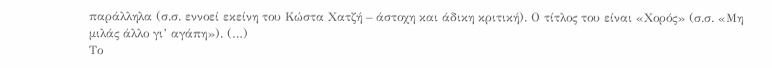παράλληλα (σ.σ. εννοεί εκείνη του Κώστα Χατζή – άστοχη και άδικη κριτική). Ο τίτλος του είναι «Χορός» (σ.σ. «Μη μιλάς άλλο γι’ αγάπη»). (…)
Το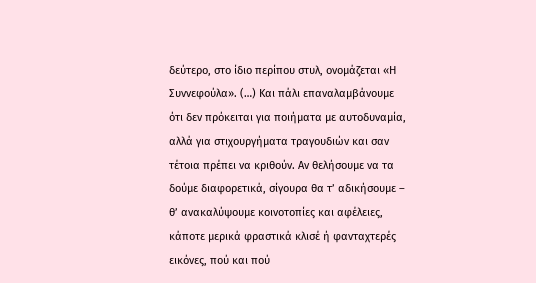δεύτερο, στο ίδιο περίπου στυλ, ονομάζεται «Η Συννεφούλα». (…) Και πάλι επαναλαμβάνουμε ότι δεν πρόκειται για ποιήματα με αυτοδυναμία, αλλά για στιχουργήματα τραγουδιών και σαν τέτοια πρέπει να κριθούν. Αν θελήσουμε να τα δούμε διαφορετικά, σίγουρα θα τ’ αδικήσουμε – θ’ ανακαλύψουμε κοινοτοπίες και αφέλειες, κάποτε μερικά φραστικά κλισέ ή φανταχτερές εικόνες, πού και πού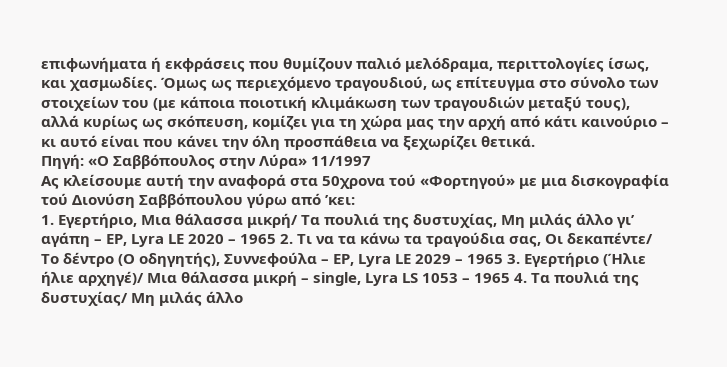επιφωνήματα ή εκφράσεις που θυμίζουν παλιό μελόδραμα, περιττολογίες ίσως, και χασμωδίες. Όμως ως περιεχόμενο τραγουδιού, ως επίτευγμα στο σύνολο των στοιχείων του (με κάποια ποιοτική κλιμάκωση των τραγουδιών μεταξύ τους), αλλά κυρίως ως σκόπευση, κομίζει για τη χώρα μας την αρχή από κάτι καινούριο – κι αυτό είναι που κάνει την όλη προσπάθεια να ξεχωρίζει θετικά.
Πηγή: «Ο Σαββόπουλος στην Λύρα» 11/1997
Ας κλείσουμε αυτή την αναφορά στα 50χρονα τού «Φορτηγού» με μια δισκογραφία τού Διονύση Σαββόπουλου γύρω από ’κει:
1. Εγερτήριο, Μια θάλασσα μικρή/ Τα πουλιά της δυστυχίας, Μη μιλάς άλλο γι’ αγάπη – EP, Lyra LE 2020 – 1965 2. Τι να τα κάνω τα τραγούδια σας, Οι δεκαπέντε/ Το δέντρο (Ο οδηγητής), Συννεφούλα – EP, Lyra LE 2029 – 1965 3. Εγερτήριο (Ήλιε ήλιε αρχηγέ)/ Μια θάλασσα μικρή – single, Lyra LS 1053 – 1965 4. Τα πουλιά της δυστυχίας/ Μη μιλάς άλλο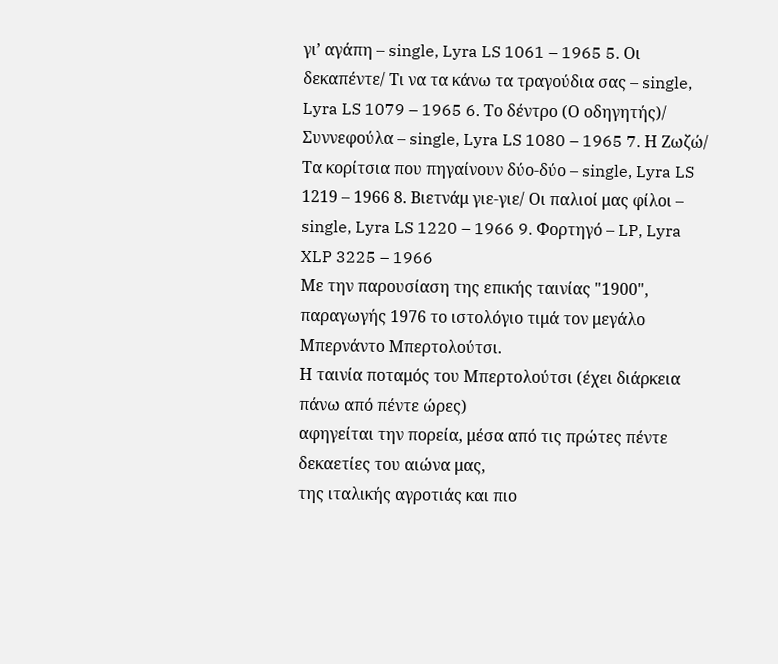γι’ αγάπη – single, Lyra LS 1061 – 1965 5. Οι δεκαπέντε/ Τι να τα κάνω τα τραγούδια σας – single, Lyra LS 1079 – 1965 6. Το δέντρο (Ο οδηγητής)/ Συννεφούλα – single, Lyra LS 1080 – 1965 7. Η Ζωζώ/ Τα κορίτσια που πηγαίνουν δύο-δύο – single, Lyra LS 1219 – 1966 8. Βιετνάμ γιε-γιε/ Οι παλιοί μας φίλοι – single, Lyra LS 1220 – 1966 9. Φορτηγό – LP, Lyra XLP 3225 – 1966
Με την παρουσίαση της επικής ταινίας "1900", παραγωγής 1976 το ιστολόγιο τιμά τον μεγάλο Μπερνάντο Μπερτολούτσι.
Η ταινία ποταμός του Μπερτολούτσι (έχει διάρκεια πάνω από πέντε ώρες)
αφηγείται την πορεία, μέσα από τις πρώτες πέντε δεκαετίες του αιώνα μας,
της ιταλικής αγροτιάς και πιο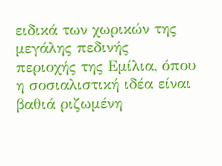ειδικά των χωρικών της μεγάλης πεδινής
περιοχής της Εμίλια, όπου η σοσιαλιστική ιδέα είναι βαθιά ριζωμένη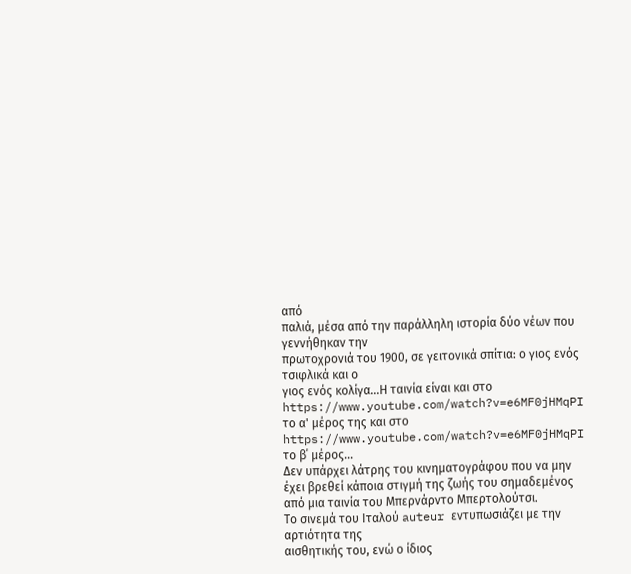από
παλιά, μέσα από την παράλληλη ιστορία δύο νέων που γεννήθηκαν την
πρωτοχρονιά του 1900, σε γειτονικά σπίτια: ο γιος ενός τσιφλικά και ο
γιος ενός κολίγα...Η ταινία είναι και στο https://www.youtube.com/watch?v=e6MF0jHMqPI το α' μέρος της και στο https://www.youtube.com/watch?v=e6MF0jHMqPI το β΄ μέρος...
Δεν υπάρχει λάτρης του κινηματογράφου που να μην έχει βρεθεί κάποια στιγμή της ζωής του σημαδεμένος από μια ταινία του Μπερνάρντο Μπερτολούτσι.
Το σινεμά του Ιταλού auteur εντυπωσιάζει με την αρτιότητα της
αισθητικής του, ενώ ο ίδιος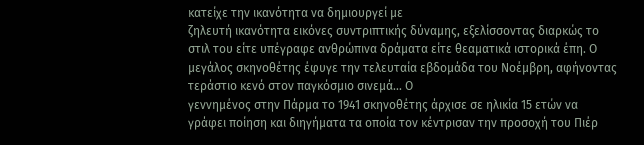κατείχε την ικανότητα να δημιουργεί με
ζηλευτή ικανότητα εικόνες συντριπτικής δύναμης, εξελίσσοντας διαρκώς το
στιλ του είτε υπέγραφε ανθρώπινα δράματα είτε θεαματικά ιστορικά έπη. Ο μεγάλος σκηνοθέτης έφυγε την τελευταία εβδομάδα του Νοέμβρη, αφήνοντας τεράστιο κενό στον παγκόσμιο σινεμά... Ο
γεννημένος στην Πάρμα το 1941 σκηνοθέτης άρχισε σε ηλικία 15 ετών να
γράφει ποίηση και διηγήματα τα οποία τον κέντρισαν την προσοχή του Πιέρ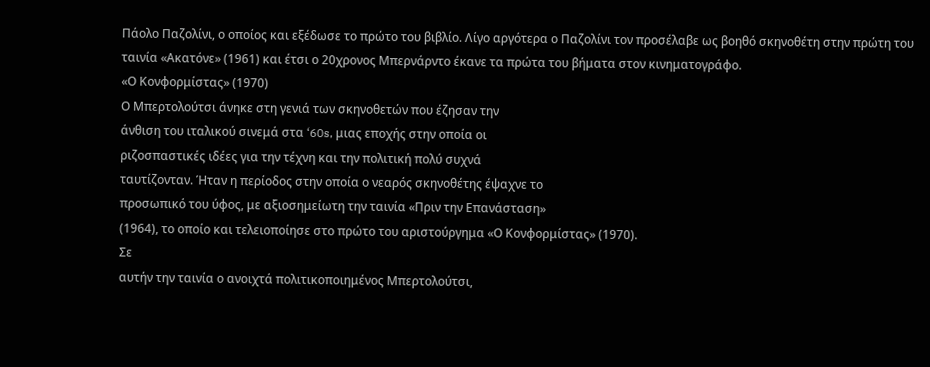Πάολο Παζολίνι, ο οποίος και εξέδωσε το πρώτο του βιβλίο. Λίγο αργότερα ο Παζολίνι τον προσέλαβε ως βοηθό σκηνοθέτη στην πρώτη του ταινία «Ακατόνε» (1961) και έτσι ο 20χρονος Μπερνάρντο έκανε τα πρώτα του βήματα στον κινηματογράφο.
«Ο Κονφορμίστας» (1970)
Ο Μπερτολούτσι άνηκε στη γενιά των σκηνοθετών που έζησαν την
άνθιση του ιταλικού σινεμά στα ‘60s, μιας εποχής στην οποία οι
ριζοσπαστικές ιδέες για την τέχνη και την πολιτική πολύ συχνά
ταυτίζονταν. Ήταν η περίοδος στην οποία ο νεαρός σκηνοθέτης έψαχνε το
προσωπικό του ύφος, με αξιοσημείωτη την ταινία «Πριν την Επανάσταση»
(1964), το οποίο και τελειοποίησε στο πρώτο του αριστούργημα «Ο Κονφορμίστας» (1970).
Σε
αυτήν την ταινία ο ανοιχτά πολιτικοποιημένος Μπερτολούτσι,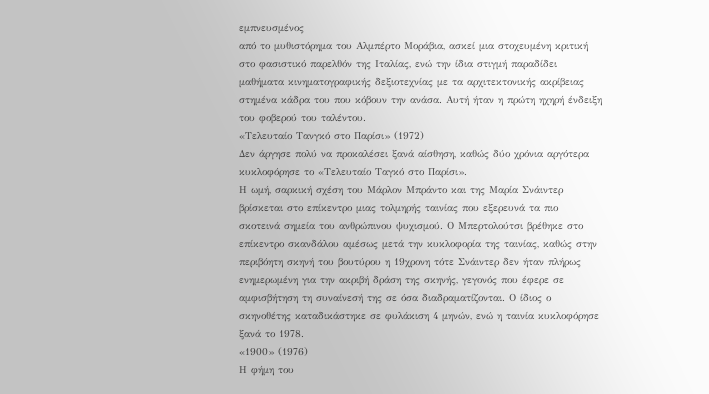εμπνευσμένος
από το μυθιστόρημα του Αλμπέρτο Μοράβια, ασκεί μια στοχευμένη κριτική
στο φασιστικό παρελθόν της Ιταλίας, ενώ την ίδια στιγμή παραδίδει
μαθήματα κινηματογραφικής δεξιοτεχνίας με τα αρχιτεκτονικής ακρίβειας
στημένα κάδρα του που κόβουν την ανάσα. Αυτή ήταν η πρώτη ηχηρή ένδειξη
του φοβερού του ταλέντου.
«Τελευταίο Τανγκό στο Παρίσι» (1972)
Δεν άργησε πολύ να προκαλέσει ξανά αίσθηση, καθώς δύο χρόνια αργότερα κυκλοφόρησε το «Τελευταίο Ταγκό στο Παρίσι».
Η ωμή, σαρκική σχέση του Μάρλον Μπράντο και της Μαρία Σνάιντερ
βρίσκεται στο επίκεντρο μιας τολμηρής ταινίας που εξερευνά τα πιο
σκοτεινά σημεία του ανθρώπινου ψυχισμού. Ο Μπερτολούτσι βρέθηκε στο
επίκεντρο σκανδάλου αμέσως μετά την κυκλοφορία της ταινίας, καθώς στην
περιβόητη σκηνή του βουτύρου η 19χρονη τότε Σνάιντερ δεν ήταν πλήρως
ενημερωμένη για την ακριβή δράση της σκηνής, γεγονός που έφερε σε
αμφισβήτηση τη συναίνεσή της σε όσα διαδραματίζονται. Ο ίδιος ο
σκηνοθέτης καταδικάστηκε σε φυλάκιση 4 μηνών, ενώ η ταινία κυκλοφόρησε
ξανά το 1978.
«1900» (1976)
Η φήμη του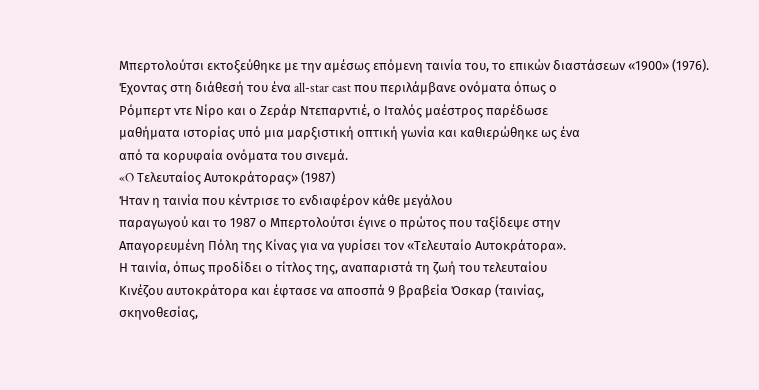Μπερτολούτσι εκτοξεύθηκε με την αμέσως επόμενη ταινία του, το επικών διαστάσεων «1900» (1976).
Έχοντας στη διάθεσή του ένα all-star cast που περιλάμβανε ονόματα όπως ο
Ρόμπερτ ντε Νίρο και ο Ζεράρ Ντεπαρντιέ, ο Ιταλός μαέστρος παρέδωσε
μαθήματα ιστορίας υπό μια μαρξιστική οπτική γωνία και καθιερώθηκε ως ένα
από τα κορυφαία ονόματα του σινεμά.
«O Τελευταίος Αυτοκράτορας» (1987)
Ήταν η ταινία που κέντρισε το ενδιαφέρον κάθε μεγάλου
παραγωγού και το 1987 ο Μπερτολούτσι έγινε ο πρώτος που ταξίδεψε στην
Απαγορευμένη Πόλη της Κίνας για να γυρίσει τον «Τελευταίο Αυτοκράτορα».
Η ταινία, όπως προδίδει ο τίτλος της, αναπαριστά τη ζωή του τελευταίου
Κινέζου αυτοκράτορα και έφτασε να αποσπά 9 βραβεία Όσκαρ (ταινίας,
σκηνοθεσίας,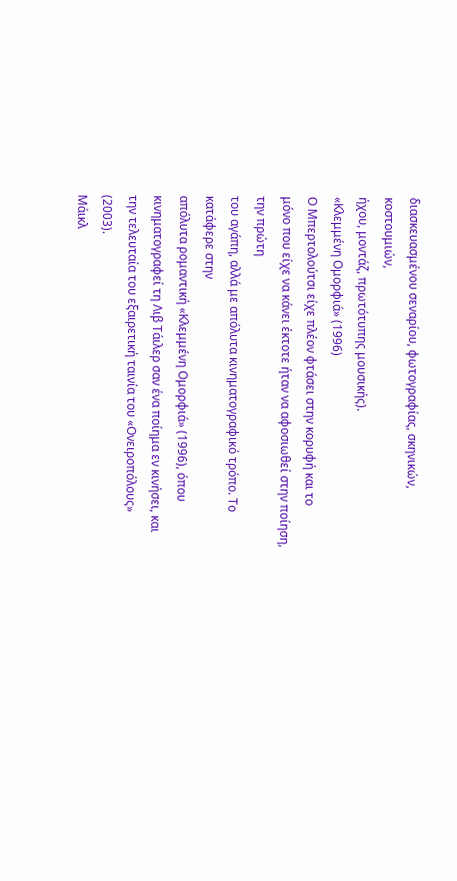διασκευασμένου σεναρίου, φωτογραφίας, σκηνικών, κοστουμιών,
ήχου, μοντάζ, πρωτότυπης μουσικής).
«Κλεμμένη Ομορφιά» (1996)
Ο Μπερτολούτσι είχε πλέον φτάσει στην κορυφή και το
μόνο που είχε να κάνει έκτοτε ήταν να αφοσιωθεί στην ποίηση, την πρώτη
του αγάπη, αλλά με απόλυτα κινηματογραφικό τρόπο. Το κατάφερε στην
απόλυτα ρομαντική «Κλεμμένη Ομορφιά» (1996), όπου κινηματογραφεί τη Λιβ Τάιλερ σαν ένα ποίημα εν κινήσει, και την τελευταία του εξαιρετική ταινία του «Ονειροπόλους» (2003).
Μάικλ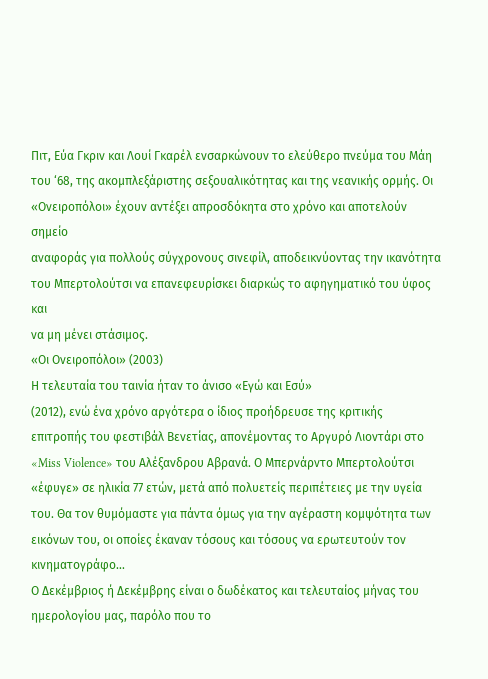Πιτ, Εύα Γκριν και Λουί Γκαρέλ ενσαρκώνουν το ελεύθερο πνεύμα του Μάη
του ‘68, της ακομπλεξάριστης σεξουαλικότητας και της νεανικής ορμής. Οι
«Ονειροπόλοι» έχουν αντέξει απροσδόκητα στο χρόνο και αποτελούν σημείο
αναφοράς για πολλούς σύγχρονους σινεφίλ, αποδεικνύοντας την ικανότητα
του Μπερτολούτσι να επανεφευρίσκει διαρκώς το αφηγηματικό του ύφος και
να μη μένει στάσιμος.
«Οι Ονειροπόλοι» (2003)
Η τελευταία του ταινία ήταν το άνισο «Εγώ και Εσύ»
(2012), ενώ ένα χρόνο αργότερα ο ίδιος προήδρευσε της κριτικής
επιτροπής του φεστιβάλ Βενετίας, απονέμοντας το Αργυρό Λιοντάρι στο
«Miss Violence» του Αλέξανδρου Αβρανά. Ο Μπερνάρντο Μπερτολούτσι «έφυγε» σε ηλικία 77 ετών, μετά από πολυετείς περιπέτειες με την υγεία
του. Θα τον θυμόμαστε για πάντα όμως για την αγέραστη κομψότητα των
εικόνων του, οι οποίες έκαναν τόσους και τόσους να ερωτευτούν τον
κινηματογράφο...
Ο Δεκέμβριος ή Δεκέμβρης είναι ο δωδέκατος και τελευταίος μήνας του
ημερολογίου μας, παρόλο που το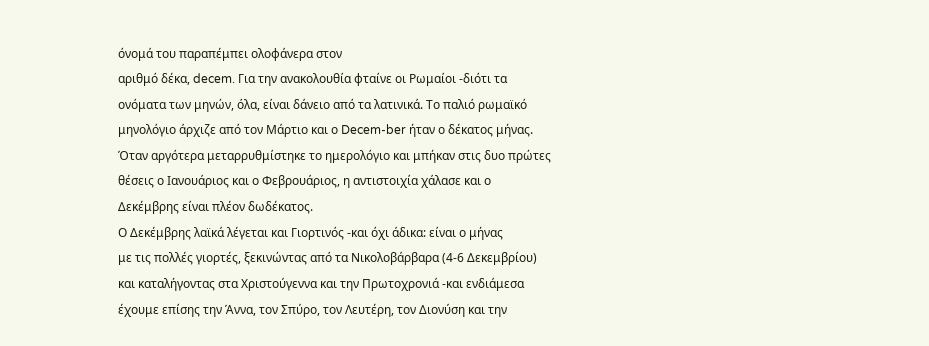όνομά του παραπέμπει ολοφάνερα στον
αριθμό δέκα, decem. Για την ανακολουθία φταίνε οι Ρωμαίοι -διότι τα
ονόματα των μηνών, όλα, είναι δάνειο από τα λατινικά. Το παλιό ρωμαϊκό
μηνολόγιο άρχιζε από τον Μάρτιο και ο Decem-ber ήταν ο δέκατος μήνας.
Όταν αργότερα μεταρρυθμίστηκε το ημερολόγιο και μπήκαν στις δυο πρώτες
θέσεις ο Ιανουάριος και ο Φεβρουάριος, η αντιστοιχία χάλασε και ο
Δεκέμβρης είναι πλέον δωδέκατος.
Ο Δεκέμβρης λαϊκά λέγεται και Γιορτινός -και όχι άδικα: είναι ο μήνας
με τις πολλές γιορτές, ξεκινώντας από τα Νικολοβάρβαρα (4-6 Δεκεμβρίου)
και καταλήγοντας στα Χριστούγεννα και την Πρωτοχρονιά -και ενδιάμεσα
έχουμε επίσης την Άννα, τον Σπύρο, τον Λευτέρη, τον Διονύση και την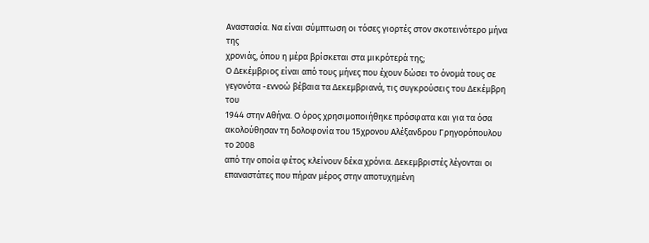Αναστασία. Να είναι σύμπτωση οι τόσες γιορτές στον σκοτεινότερο μήνα της
χρονιάς, όπου η μέρα βρίσκεται στα μικρότερά της;
Ο Δεκέμβριος είναι από τους μήνες που έχουν δώσει το όνομά τους σε
γεγονότα -εννοώ βέβαια τα Δεκεμβριανά, τις συγκρούσεις του Δεκέμβρη του
1944 στην Αθήνα. Ο όρος χρησιμοποιήθηκε πρόσφατα και για τα όσα
ακολούθησαν τη δολοφονία του 15χρονου Αλέξανδρου Γρηγορόπουλου το 2008
από την οποία φέτος κλείνουν δέκα χρόνια. Δεκεμβριστές λέγονται οι
επαναστάτες που πήραν μέρος στην αποτυχημένη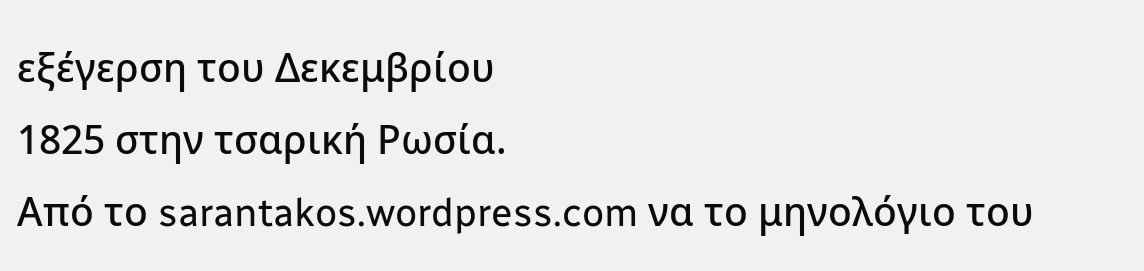εξέγερση του Δεκεμβρίου
1825 στην τσαρική Ρωσία.
Από το sarantakos.wordpress.com να το μηνολόγιο του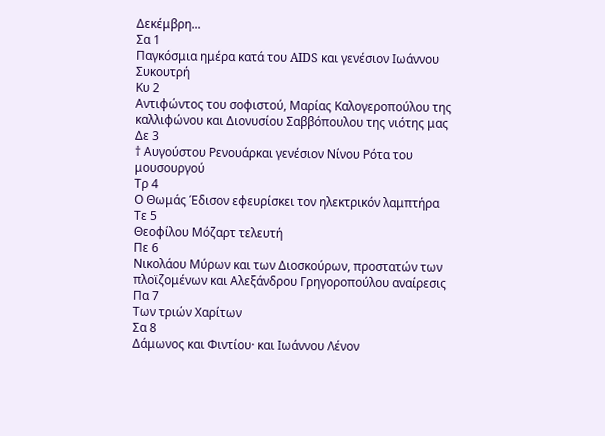Δεκέμβρη...
Σα 1
Παγκόσμια ημέρα κατά του AIDS και γενέσιον Ιωάννου Συκουτρή
Κυ 2
Αντιφώντος του σοφιστού, Μαρίας Καλογεροπούλου της καλλιφώνου και Διονυσίου Σαββόπουλου της νιότης μας
Δε 3
† Αυγούστου Ρενουάρκαι γενέσιον Νίνου Ρότα του μουσουργού
Τρ 4
Ο Θωμάς Έδισον εφευρίσκει τον ηλεκτρικόν λαμπτήρα
Τε 5
Θεοφίλου Μόζαρτ τελευτή
Πε 6
Νικολάου Μύρων και των Διοσκούρων, προστατών των πλοϊζομένων και Αλεξάνδρου Γρηγοροπούλου αναίρεσις
Πα 7
Των τριών Χαρίτων
Σα 8
Δάμωνος και Φιντίου· και Ιωάννου Λένον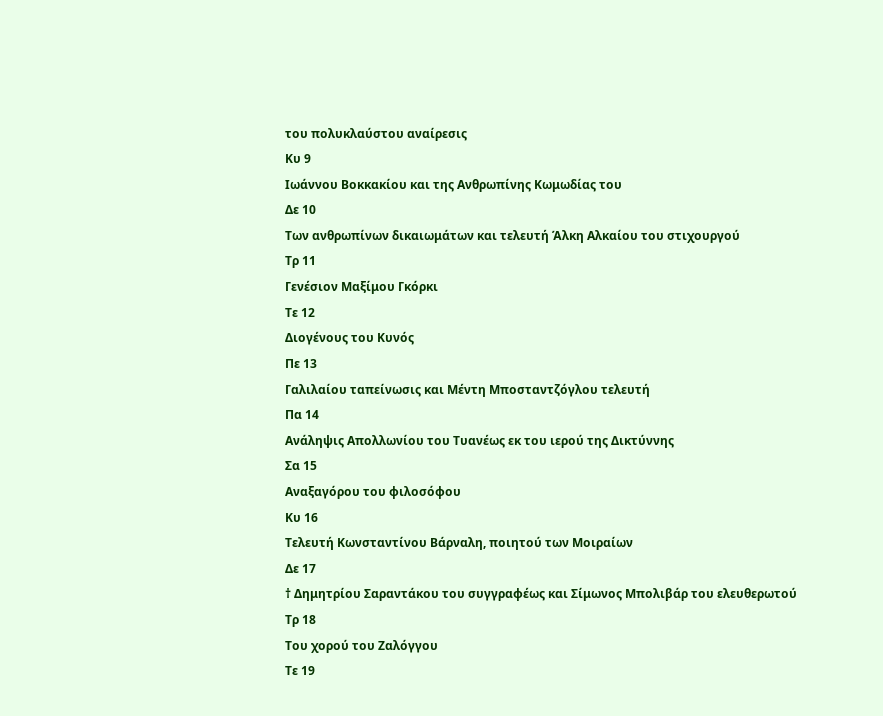του πολυκλαύστου αναίρεσις
Κυ 9
Ιωάννου Βοκκακίου και της Ανθρωπίνης Κωμωδίας του
Δε 10
Των ανθρωπίνων δικαιωμάτων και τελευτή Άλκη Αλκαίου του στιχουργού
Τρ 11
Γενέσιον Μαξίμου Γκόρκι
Τε 12
Διογένους του Κυνός
Πε 13
Γαλιλαίου ταπείνωσις και Μέντη Μποσταντζόγλου τελευτή
Πα 14
Ανάληψις Απολλωνίου του Τυανέως εκ του ιερού της Δικτύννης
Σα 15
Αναξαγόρου του φιλοσόφου
Κυ 16
Τελευτή Κωνσταντίνου Βάρναλη, ποιητού των Μοιραίων
Δε 17
† Δημητρίου Σαραντάκου του συγγραφέως και Σίμωνος Μπολιβάρ του ελευθερωτού
Τρ 18
Του χορού του Ζαλόγγου
Τε 19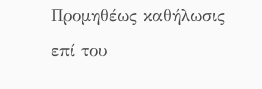Προμηθέως καθήλωσις επί του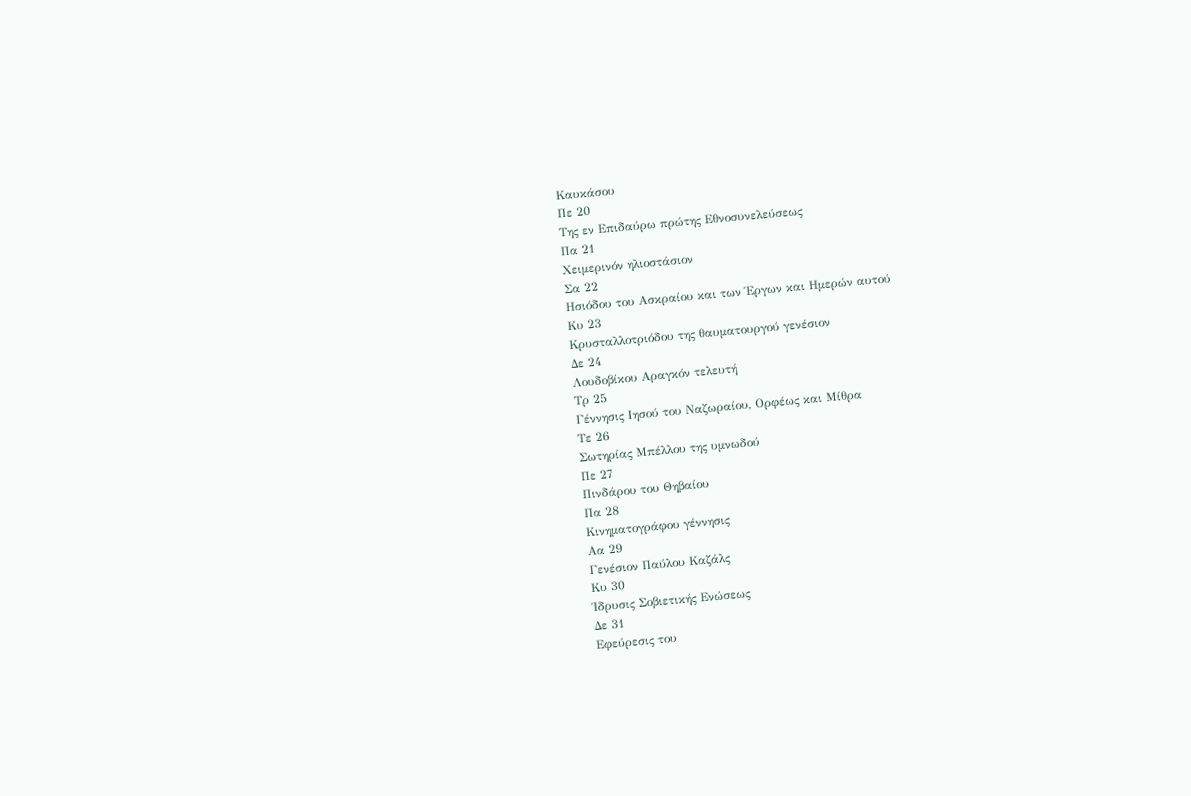Καυκάσου
Πε 20
Της εν Επιδαύρω πρώτης Εθνοσυνελεύσεως
Πα 21
Χειμερινόν ηλιοστάσιον
Σα 22
Ησιόδου του Ασκραίου και των Έργων και Ημερών αυτού
Κυ 23
Κρυσταλλοτριόδου της θαυματουργού γενέσιον
Δε 24
Λουδοβίκου Αραγκόν τελευτή
Τρ 25
Γέννησις Ιησού του Ναζωραίου, Ορφέως και Μίθρα
Τε 26
Σωτηρίας Μπέλλου της υμνωδού
Πε 27
Πινδάρου του Θηβαίου
Πα 28
Κινηματογράφου γέννησις
Αα 29
Γενέσιον Παύλου Καζάλς
Κυ 30
Ίδρυσις Σοβιετικής Ενώσεως
Δε 31
Εφεύρεσις του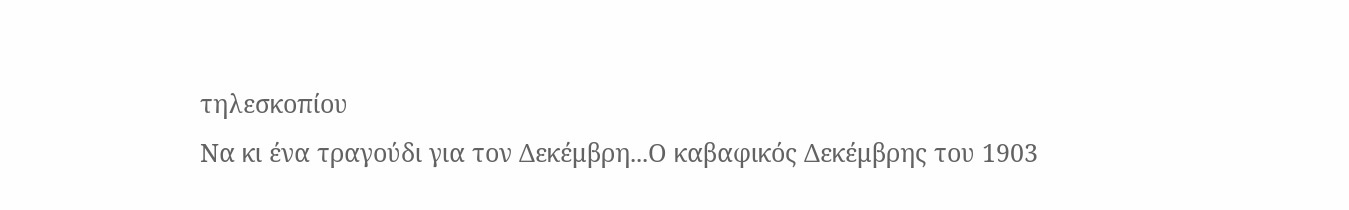τηλεσκοπίου
Να κι ένα τραγούδι για τον Δεκέμβρη...Ο καβαφικός Δεκέμβρης του 1903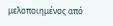μελοποιημένος από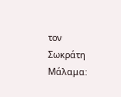τον Σωκράτη Μάλαμα: